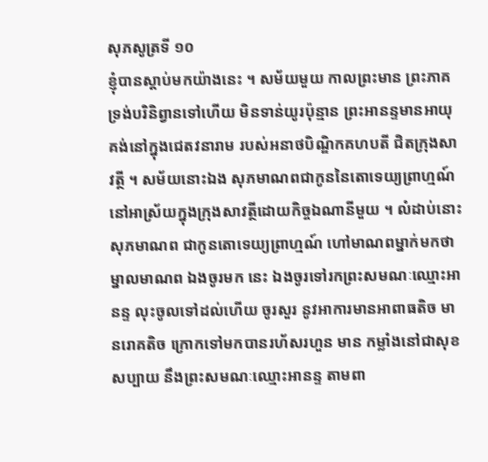សុភសូត្រទី ១០
ខ្ញុំបានស្តាប់មកយ៉ាងនេះ ។ សម័យមួយ កាលព្រះមាន ព្រះភាគ ទ្រង់បរិនិព្វានទៅហើយ មិនទាន់យូរប៉ុន្មាន ព្រះអានន្ទមានអាយុ គង់នៅក្នុងជេតវនារាម របស់អនាថបិណ្ឌិកគហបតី ជិតក្រុងសាវត្ថី ។ សម័យនោះឯង សុភមាណពជាកូននៃតោទេយ្យព្រាហ្មណ៍ នៅអាស្រ័យក្នុងក្រុងសាវត្ថីដោយកិច្ចឯណានីមួយ ។ លំដាប់នោះសុភមាណព ជាកូនតោទេយ្យព្រាហ្មណ៍ ហៅមាណពម្នាក់មកថា ម្នាលមាណព ឯងចូរមក នេះ ឯងចូរទៅរកព្រះសមណៈឈ្មោះអានន្ទ លុះចូលទៅដល់ហើយ ចូរសួរ នូវអាការមានអាពាធតិច មានរោគតិច ក្រោកទៅមកបានរហ័សរហួន មាន កម្លាំងនៅជាសុខសប្បាយ នឹងព្រះសមណៈឈ្មោះអានន្ទ តាមពា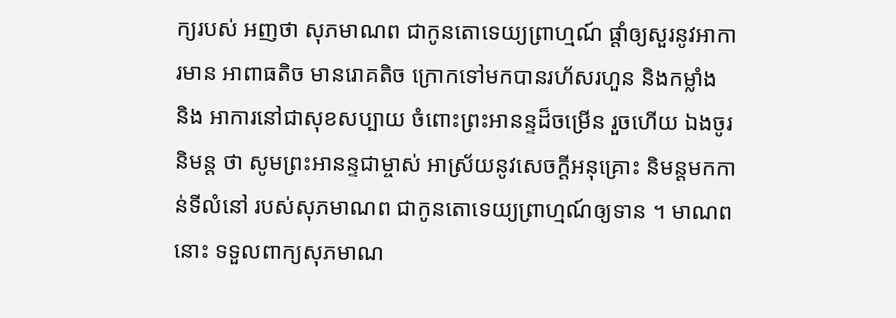ក្យរបស់ អញថា សុភមាណព ជាកូនតោទេយ្យព្រាហ្មណ៍ ផ្តាំឲ្យសួរនូវអាការមាន អាពាធតិច មានរោគតិច ក្រោកទៅមកបានរហ័សរហួន និងកម្លាំង និង អាការនៅជាសុខសប្បាយ ចំពោះព្រះអានន្ទដ៏ចម្រើន រួចហើយ ឯងចូរនិមន្ត ថា សូមព្រះអានន្ទជាម្ចាស់ អាស្រ័យនូវសេចក្តីអនុគ្រោះ និមន្តមកកាន់ទីលំនៅ របស់សុភមាណព ជាកូនតោទេយ្យព្រាហ្មណ៍ឲ្យទាន ។ មាណពនោះ ទទួលពាក្យសុភមាណ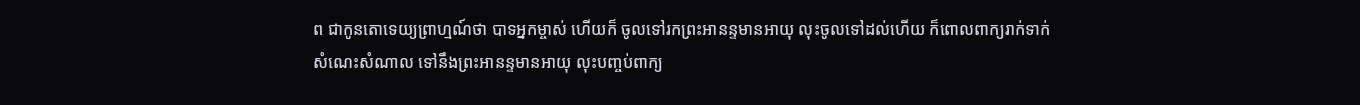ព ជាកូនតោទេយ្យព្រាហ្មណ៍ថា បាទអ្នកម្ចាស់ ហើយក៏ ចូលទៅរកព្រះអានន្ទមានអាយុ លុះចូលទៅដល់ហើយ ក៏ពោលពាក្យរាក់ទាក់ សំណេះសំណាល ទៅនឹងព្រះអានន្ទមានអាយុ លុះបញ្ចប់ពាក្យ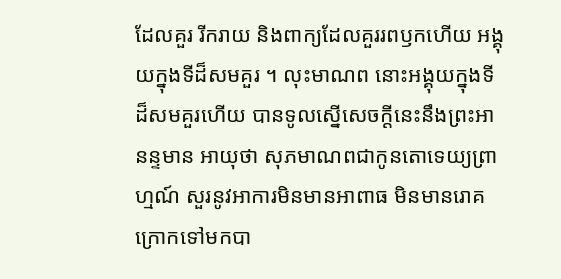ដែលគួរ រីករាយ និងពាក្យដែលគួររពឫកហើយ អង្គុយក្នុងទីដ៏សមគួរ ។ លុះមាណព នោះអង្គុយក្នុងទីដ៏សមគួរហើយ បានទូលស្នើសេចក្តីនេះនឹងព្រះអានន្ទមាន អាយុថា សុភមាណពជាកូនតោទេយ្យព្រាហ្មណ៍ សួរនូវអាការមិនមានអាពាធ មិនមានរោគ ក្រោកទៅមកបា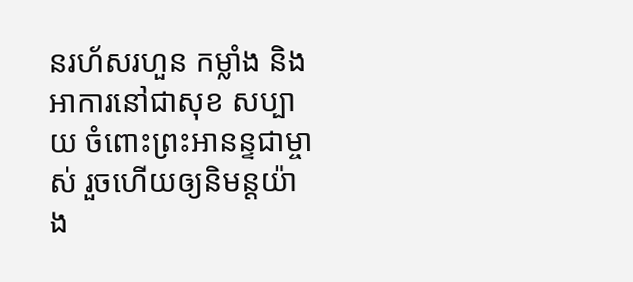នរហ័សរហួន កម្លាំង និងអាការនៅជាសុខ សប្បាយ ចំពោះព្រះអានន្ទជាម្ចាស់ រួចហើយឲ្យនិមន្តយ៉ាង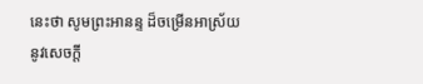នេះថា សូមព្រះអានន្ទ ដ៏ចម្រើនអាស្រ័យនូវសេចក្តី